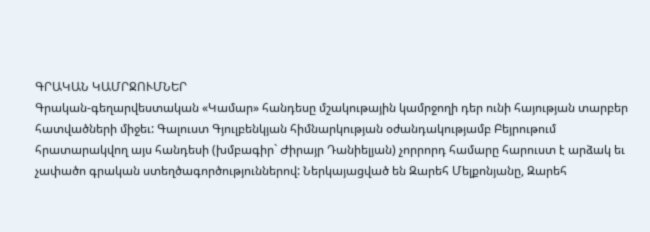ԳՐԱԿԱՆ ԿԱՄՐՋՈՒՄՆԵՐ
Գրական-գեղարվեստական «Կամար» հանդեսը մշակութային կամրջողի դեր ունի հայության տարբեր հատվածների միջեւ: Գալուստ Գյուլբենկյան հիմնարկության օժանդակությամբ Բեյրութում հրատարակվող այս հանդեսի (խմբագիր` Ժիրայր Դանիելյան) չորրորդ համարը հարուստ է արձակ եւ չափածո գրական ստեղծագործություններով: Ներկայացված են Զարեհ Մելքոնյանը, Զարեհ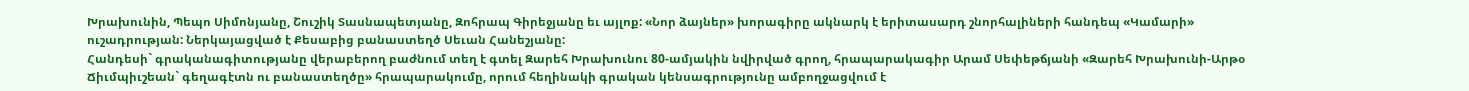Խրախունին, Պեպո Սիմոնյանը, Շուշիկ Տասնապետյանը, Զոհրապ Գիրեջյանը եւ այլոք: «Նոր ձայներ» խորագիրը ակնարկ է երիտասարդ շնորհալիների հանդեպ «Կամարի» ուշադրության: Ներկայացված է Քեսաբից բանաստեղծ Սեւան Հանեշյանը:
Հանդեսի` գրականագիտությանը վերաբերող բաժնում տեղ է գտել Զարեհ Խրախունու 80-ամյակին նվիրված գրող, հրապարակագիր Արամ Սեփեթճյանի «Զարեհ Խրախունի-Արթօ Ճիւմպիւշեան` գեղագէտն ու բանաստեղծը» հրապարակումը, որում հեղինակի գրական կենսագրությունը ամբողջացվում է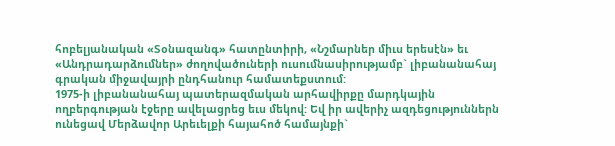հոբելյանական «Տօնազանգ» հատընտիրի, «Նշմարներ միւս երեսէն» եւ «Անդրադարձումներ» ժողովածուների ուսումնասիրությամբ` լիբանանահայ գրական միջավայրի ընդհանուր համատեքստում:
1975-ի լիբանանահայ պատերազմական արհավիրքը մարդկային ողբերգության էջերը ավելացրեց եւս մեկով: Եվ իր ավերիչ ազդեցություններն ունեցավ Մերձավոր Արեւելքի հայահոծ համայնքի`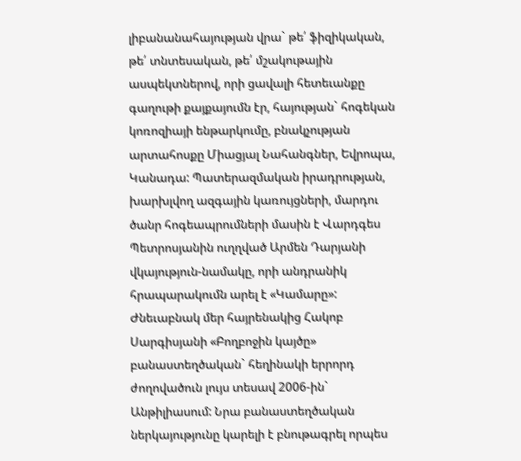լիբանանահայության վրա` թե՛ ֆիզիկական, թե՛ տնտեսական, թե՛ մշակութային ասպեկտներով, որի ցավալի հետեւանքը գաղութի քայքայումն էր, հայության` հոգեկան կոռոզիայի ենթարկումը, բնակչության արտահոսքը Միացյալ Նահանգներ, Եվրոպա, Կանադա: Պատերազմական իրադրության, խարխլվող ազգային կառույցների, մարդու ծանր հոգեապրումների մասին է Վարդգես Պետրոսյանին ուղղված Արմեն Դարյանի վկայություն-նամակը, որի անդրանիկ հրապարակումն արել է «Կամարը»:
Ժնեւաբնակ մեր հայրենակից Հակոբ Սարգիսյանի «Բողբոջին կայծը» բանաստեղծական` հեղինակի երրորդ ժողովածուն լույս տեսավ 2006-ին` Անթիլիասում: Նրա բանաստեղծական ներկայությունը կարելի է բնութագրել որպես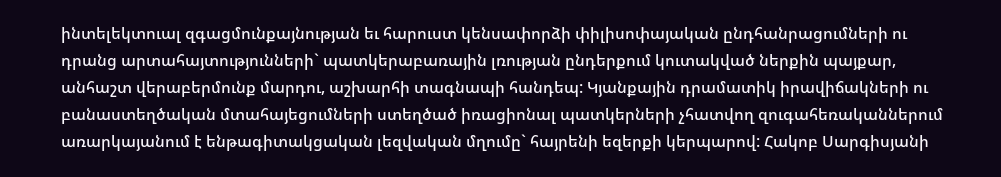ինտելեկտուալ զգացմունքայնության եւ հարուստ կենսափորձի փիլիսոփայական ընդհանրացումների ու դրանց արտահայտությունների` պատկերաբառային լռության ընդերքում կուտակված ներքին պայքար, անհաշտ վերաբերմունք մարդու, աշխարհի տագնապի հանդեպ: Կյանքային դրամատիկ իրավիճակների ու բանաստեղծական մտահայեցումների ստեղծած իռացիոնալ պատկերների չհատվող զուգահեռականներում առարկայանում է ենթագիտակցական լեզվական մղումը` հայրենի եզերքի կերպարով: Հակոբ Սարգիսյանի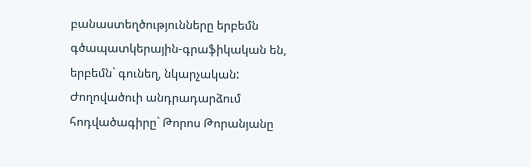բանաստեղծությունները երբեմն գծապատկերային-գրաֆիկական են, երբեմն` գունեղ, նկարչական: Ժողովածուի անդրադարձում հոդվածագիրը` Թորոս Թորանյանը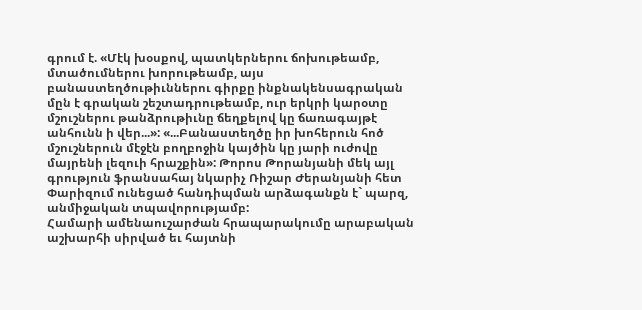գրում է. «Մէկ խօսքով, պատկերներու ճոխութեամբ, մտածումներու խորութեամբ, այս բանաստեղծութիւններու գիրքը ինքնակենսագրական մըն է գրական շեշտադրութեամբ, ուր երկրի կարօտը մշուշներու թանձրութիւնը ճեղքելով կը ճառագայթէ անհունն ի վեր...»: «...Բանաստեղծը իր խոհերուն հոծ մշուշներուն մէջէն բողբոջին կայծին կը յարի ուժովը մայրենի լեզուի հրաշքին»: Թորոս Թորանյանի մեկ այլ գրություն ֆրանսահայ նկարիչ Ռիշար Ժերանյանի հետ Փարիզում ունեցած հանդիպման արձագանքն է` պարզ, անմիջական տպավորությամբ:
Համարի ամենաուշարժան հրապարակումը արաբական աշխարհի սիրված եւ հայտնի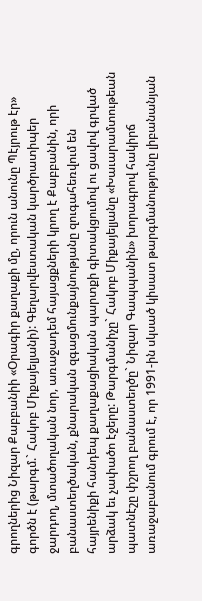գրողներից Նիզար Քաբբանիի «Օրագիր քաղաքի մը, որուն անունը Պէյրութ էր» գործն է (թարգմ.` Հակոբ Միքայելյանի): Գեղարվեստական կարծրատիպեր ջարդող, մտածողական նոր, առաջադեմ հայացքների կրող է Քաբբանին, որի բանաստեղծական, քնարական զգացմունքայնությանը զուգահեռվում են հայրենիքի հանդեպ քաղաքացիական պարտքի գիտակցումով ու ցավով գրված արձակ եւ չափածո էջերը: Թարգմանիչը` Հակոբ Միքայելյանը «Խաւարամտութեան պատնէշը փշրող բանաստեղծը` Նիզար Գապպանին» խորագրով հակիրճ առաջաբանում գրում է, որ 1991-ին սկսած կիսատ թարգմանությունը լիբանանյան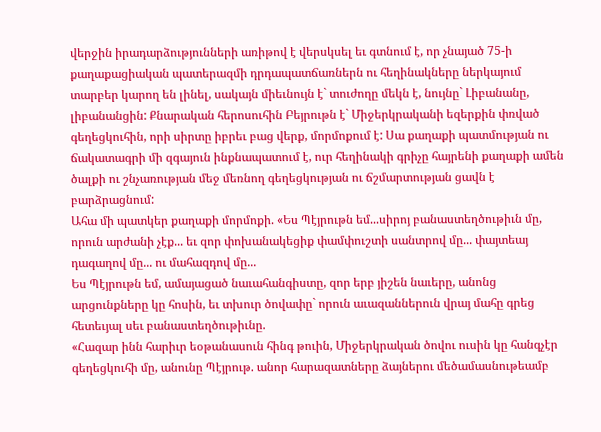վերջին իրադարձությունների առիթով է վերսկսել եւ գտնում է, որ չնայած 75-ի քաղաքացիական պատերազմի դրդապատճառներն ու հեղինակները ներկայում տարբեր կարող են լինել, սակայն միեւնույն է` տուժողը մեկն է, նույնը` Լիբանանը, լիբանանցին: Քնարական հերոսուհին Բեյրութն է` Միջերկրականի եզերքին փռված գեղեցկուհին, որի սիրտը իբրեւ բաց վերք, մորմոքում է: Սա քաղաքի պատմության ու ճակատագրի մի զգայուն ինքնապատում է, ուր հեղինակի գրիչը հայրենի քաղաքի ամեն ծալքի ու շնչառության մեջ մեռնող գեղեցկության ու ճշմարտության ցավն է բարձրացնում:
Ահա մի պատկեր քաղաքի մորմոքի. «Ես Պէյրութն եմ...սիրոյ բանաստեղծութիւն մը, որուն արժանի չէք... եւ զոր փոխանակեցիք փամփուշտի սանտրով մը... փայտեայ դագաղով մը... ու մահազդով մը...
Ես Պէյրութն եմ, ամայացած նաւահանգիստը, զոր երբ յիշեն նաւերը, անոնց արցունքները կը հոսին, եւ տխուր ծովափը` որուն աւազաններուն վրայ մահը գրեց հետեւյալ սեւ բանաստեղծութիւնը.
«Հազար ինն հարիւր եօթանասուն հինգ թուին, Միջերկրական ծովու ուսին կը հանգչէր գեղեցկուհի մը, անունը Պէյրութ. անոր հարազատները ձայներու մեծամասնութեամբ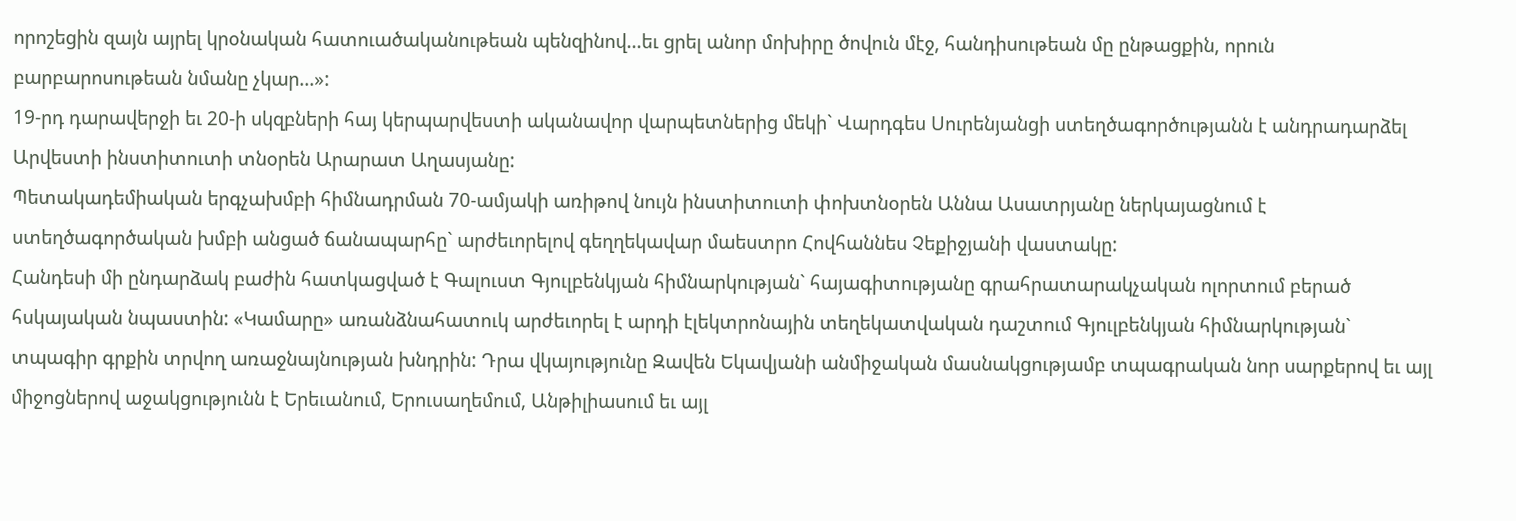որոշեցին զայն այրել կրօնական հատուածականութեան պենզինով...եւ ցրել անոր մոխիրը ծովուն մէջ, հանդիսութեան մը ընթացքին, որուն բարբարոսութեան նմանը չկար...»:
19-րդ դարավերջի եւ 20-ի սկզբների հայ կերպարվեստի ականավոր վարպետներից մեկի` Վարդգես Սուրենյանցի ստեղծագործությանն է անդրադարձել Արվեստի ինստիտուտի տնօրեն Արարատ Աղասյանը:
Պետակադեմիական երգչախմբի հիմնադրման 70-ամյակի առիթով նույն ինստիտուտի փոխտնօրեն Աննա Ասատրյանը ներկայացնում է ստեղծագործական խմբի անցած ճանապարհը` արժեւորելով գեղղեկավար մաեստրո Հովհաննես Չեքիջյանի վաստակը:
Հանդեսի մի ընդարձակ բաժին հատկացված է Գալուստ Գյուլբենկյան հիմնարկության` հայագիտությանը գրահրատարակչական ոլորտում բերած հսկայական նպաստին: «Կամարը» առանձնահատուկ արժեւորել է արդի էլեկտրոնային տեղեկատվական դաշտում Գյուլբենկյան հիմնարկության` տպագիր գրքին տրվող առաջնայնության խնդրին: Դրա վկայությունը Զավեն Եկավյանի անմիջական մասնակցությամբ տպագրական նոր սարքերով եւ այլ միջոցներով աջակցությունն է Երեւանում, Երուսաղեմում, Անթիլիասում եւ այլ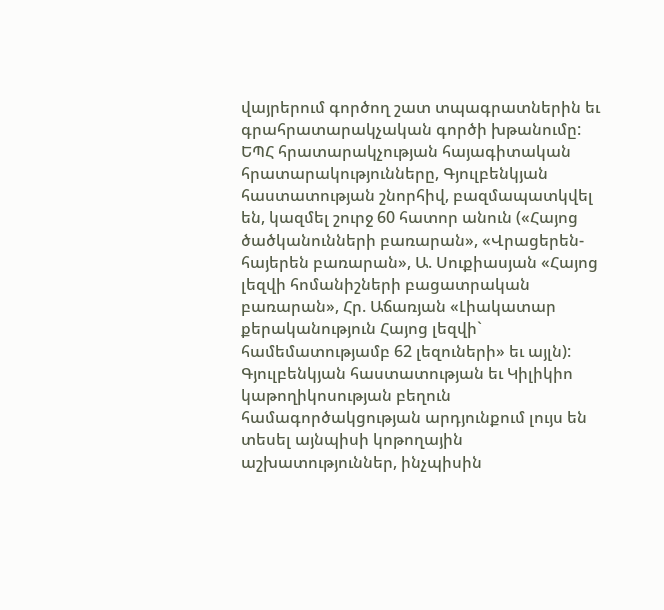վայրերում գործող շատ տպագրատներին եւ գրահրատարակչական գործի խթանումը:
ԵՊՀ հրատարակչության հայագիտական հրատարակությունները, Գյուլբենկյան հաստատության շնորհիվ, բազմապատկվել են, կազմել շուրջ 60 հատոր անուն («Հայոց ծածկանունների բառարան», «Վրացերեն-հայերեն բառարան», Ա. Սուքիասյան «Հայոց լեզվի հոմանիշների բացատրական բառարան», Հր. Աճառյան «Լիակատար քերականություն Հայոց լեզվի` համեմատությամբ 62 լեզուների» եւ այլն): Գյուլբենկյան հաստատության եւ Կիլիկիո կաթողիկոսության բեղուն համագործակցության արդյունքում լույս են տեսել այնպիսի կոթողային աշխատություններ, ինչպիսին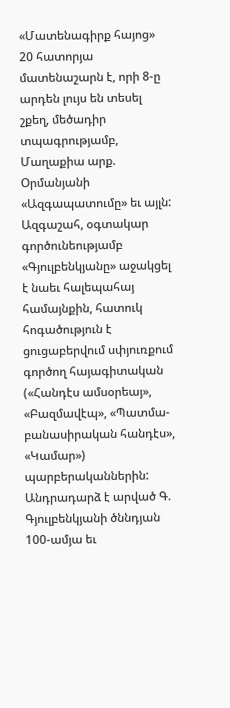«Մատենագիրք հայոց» 20 հատորյա մատենաշարն է, որի 8-ը արդեն լույս են տեսել շքեղ, մեծադիր տպագրությամբ, Մաղաքիա արք. Օրմանյանի «Ազգապատումը» եւ այլն: Ազգաշահ, օգտակար գործունեությամբ «Գյուլբենկյանը» աջակցել է նաեւ հալեպահայ համայնքին, հատուկ հոգածություն է ցուցաբերվում սփյուռքում գործող հայագիտական («Հանդէս ամսօրեայ», «Բազմավէպ», «Պատմա-բանասիրական հանդէս», «Կամար») պարբերականներին: Անդրադարձ է արված Գ. Գյուլբենկյանի ծննդյան 100-ամյա եւ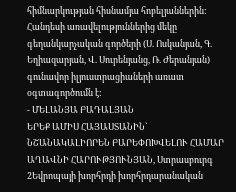հիմնարկության հիսնամյա հոբելյաններին:
Հանդեսի առավելություններից մեկը գեղանկարչական գործերի (Ս. Ոսկանյան, Գ. Եղիազարյան, Վ. Սուրենյանց, Ռ. Ժերանյան) գունավոր իլյուստրացիաների առատ օգտագործումն է:
- ՄԵԼԱՆՅԱ ԲԱԴԱԼՅԱՆ
ԵՐԵՔ ԱՄԻՍ ՀԱՅԱՍՏԱՆԻՆ` ՆՇԱՆԱԿԱԼԻՈՐԵՆ ԲԱՐԵՓՈԽՎԵԼՈՒ ՀԱՄԱՐ
ԱՂԱՎՆԻ ՀԱՐՈՒԹՅՈՒՆՅԱՆ, Ստրասբուրգ 2Եվրոպայի խորհրդի խորհրդարանական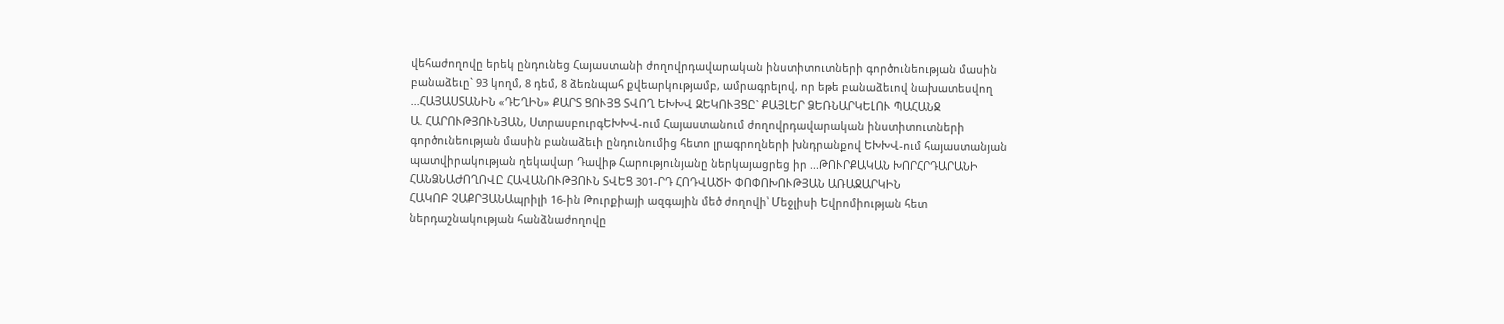վեհաժողովը երեկ ընդունեց Հայաստանի ժողովրդավարական ինստիտուտների գործունեության մասին բանաձեւը` 93 կողմ, 8 դեմ, 8 ձեռնպահ քվեարկությամբ, ամրագրելով, որ եթե բանաձեւով նախատեսվող ...ՀԱՅԱՍՏԱՆԻՆ «ԴԵՂԻՆ» ՔԱՐՏ ՑՈՒՅՑ ՏՎՈՂ ԵԽԽՎ ԶԵԿՈՒՅՑԸ` ՔԱՅԼԵՐ ՁԵՌՆԱՐԿԵԼՈՒ ՊԱՀԱՆՋ
Ա. ՀԱՐՈՒԹՅՈՒՆՅԱՆ, ՍտրասբուրգԵԽԽՎ-ում Հայաստանում ժողովրդավարական ինստիտուտների գործունեության մասին բանաձեւի ընդունումից հետո լրագրողների խնդրանքով ԵԽԽՎ-ում հայաստանյան պատվիրակության ղեկավար Դավիթ Հարությունյանը ներկայացրեց իր ...ԹՈՒՐՔԱԿԱՆ ԽՈՐՀՐԴԱՐԱՆԻ ՀԱՆՁՆԱԺՈՂՈՎԸ ՀԱՎԱՆՈՒԹՅՈՒՆ ՏՎԵՑ 301-ՐԴ ՀՈԴՎԱԾԻ ՓՈՓՈԽՈՒԹՅԱՆ ԱՌԱՋԱՐԿԻՆ
ՀԱԿՈԲ ՉԱՔՐՅԱՆԱպրիլի 16-ին Թուրքիայի ազգային մեծ ժողովի՝ Մեջլիսի Եվրոմիության հետ ներդաշնակության հանձնաժողովը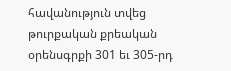հավանություն տվեց թուրքական քրեական օրենսգրքի 301 եւ 305-րդ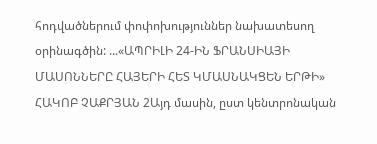հոդվածներում փոփոխություններ նախատեսող օրինագծին: ...«ԱՊՐԻԼԻ 24-ԻՆ ՖՐԱՆՍԻԱՅԻ ՄԱՍՈՆՆԵՐԸ ՀԱՅԵՐԻ ՀԵՏ ԿՄԱՍՆԱԿՑԵՆ ԵՐԹԻ»
ՀԱԿՈԲ ՉԱՔՐՅԱՆ 2Այդ մասին, ըստ կենտրոնական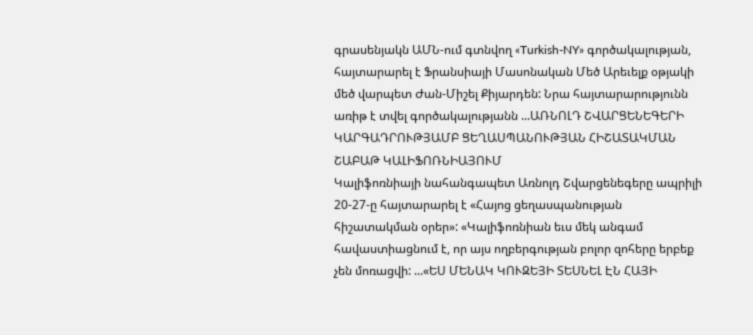գրասենյակն ԱՄՆ-ում գտնվող «Turkish-NY» գործակալության, հայտարարել է Ֆրանսիայի Մասոնական Մեծ Արեւելք օթյակի մեծ վարպետ Ժան-Միշել Քիյարդեն: Նրա հայտարարությունն առիթ է տվել գործակալությանն ...ԱՌՆՈԼԴ ՇՎԱՐՑԵՆԵԳԵՐԻ ԿԱՐԳԱԴՐՈՒԹՅԱՄԲ ՑԵՂԱՍՊԱՆՈՒԹՅԱՆ ՀԻՇԱՏԱԿՄԱՆ ՇԱԲԱԹ ԿԱԼԻՖՈՌՆԻԱՅՈՒՄ
Կալիֆոռնիայի նահանգապետ Առնոլդ Շվարցենեգերը ապրիլի 20-27-ը հայտարարել է «Հայոց ցեղասպանության հիշատակման օրեր»: «Կալիֆոռնիան եւս մեկ անգամ հավաստիացնում է, որ այս ողբերգության բոլոր զոհերը երբեք չեն մոռացվի: ...«ԵՍ ՄԵՆԱԿ ԿՈՒԶԵՅԻ ՏԵՍՆԵԼ ԷՆ ՀԱՅԻ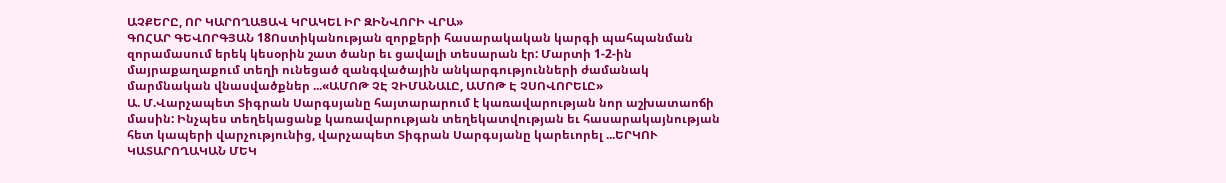ԱՉՔԵՐԸ, ՈՐ ԿԱՐՈՂԱՑԱՎ ԿՐԱԿԵԼ ԻՐ ԶԻՆՎՈՐԻ ՎՐԱ»
ԳՈՀԱՐ ԳԵՎՈՐԳՅԱՆ 18Ոստիկանության զորքերի հասարակական կարգի պահպանման զորամասում երեկ կեսօրին շատ ծանր եւ ցավալի տեսարան էր: Մարտի 1-2-ին մայրաքաղաքում տեղի ունեցած զանգվածային անկարգությունների ժամանակ մարմնական վնասվածքներ ...«ԱՄՈԹ ՉԷ ՉԻՄԱՆԱԼԸ, ԱՄՈԹ Է ՉՍՈՎՈՐԵԼԸ»
Ա. Մ.Վարչապետ Տիգրան Սարգսյանը հայտարարում է կառավարության նոր աշխատաոճի մասին: Ինչպես տեղեկացանք կառավարության տեղեկատվության եւ հասարակայնության հետ կապերի վարչությունից, վարչապետ Տիգրան Սարգսյանը կարեւորել ...ԵՐԿՈՒ ԿԱՏԱՐՈՂԱԿԱՆ ՄԵԿ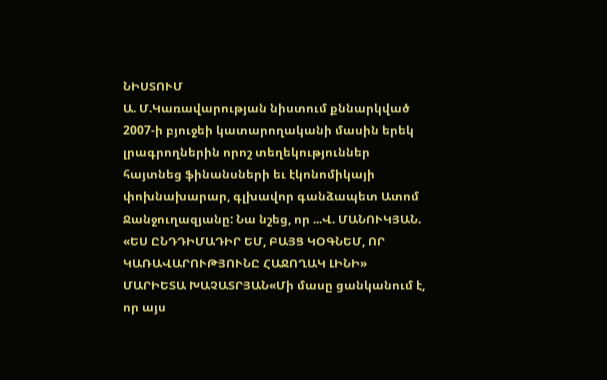ՆԻՍՏՈՒՄ
Ա. Մ.Կառավարության նիստում քննարկված 2007-ի բյուջեի կատարողականի մասին երեկ լրագրողներին որոշ տեղեկություններ հայտնեց ֆինանսների եւ էկոնոմիկայի փոխնախարար, գլխավոր գանձապետ Ատոմ Ջանջուղազյանը: Նա նշեց, որ ...Վ. ՄԱՆՈՒԿՅԱՆ. «ԵՍ ԸՆԴԴԻՄԱԴԻՐ ԵՄ, ԲԱՅՑ ԿՕԳՆԵՄ, ՈՐ ԿԱՌԱՎԱՐՈՒԹՅՈՒՆԸ ՀԱՋՈՂԱԿ ԼԻՆԻ»
ՄԱՐԻԵՏԱ ԽԱՉԱՏՐՅԱՆ«Մի մասը ցանկանում է, որ այս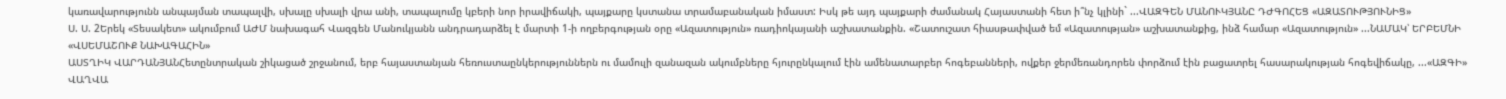կառավարությունն անպայման տապալվի, սխալը սխալի վրա անի, տապալումը կբերի նոր իրավիճակի, պայքարը կստանա տրամաբանական իմաստ: Իսկ թե այդ պայքարի ժամանակ Հայաստանի հետ ի՞նչ կլինի` ...ՎԱԶԳԵՆ ՄԱՆՈՒԿՅԱՆԸ ԴԺԳՈՀԵՑ «ԱԶԱՏՈՒԹՅՈՒՆԻՑ»
Ս. Ս. 2Երեկ «Տեսակետ» ակումբում ԱԺՄ նախագահ Վազգեն Մանուկյանն անդրադարձել է մարտի 1-ի ողբերգության օրը «Ազատություն» ռադիոկայանի աշխատանքին. «Շատուշատ հիասթափված եմ «Ազատության» աշխատանքից, ինձ համար «Ազատություն» ...ՆԱՄԱԿ՝ ԵՐԲԵՄՆԻ «ՎՍԵՄԱՇՈՒՔ ՆԱԽԱԳԱՀԻՆ»
ԱՍՏՂԻԿ ՎԱՐԴԱՆՅԱՆՀետընտրական շիկացած շրջանում, երբ հայաստանյան հեռուստաընկերություններն ու մամուլի զանազան ակումբները հյուրընկալում էին ամենատարբեր հոգեբանների, ովքեր ջերմեռանդորեն փորձում էին բացատրել հասարակության հոգեվիճակը, ...«ԱԶԳԻ» ՎԱՂՎԱ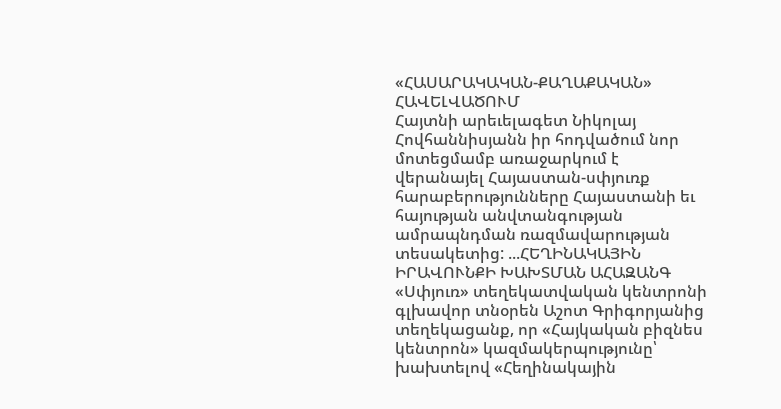«ՀԱՍԱՐԱԿԱԿԱՆ-ՔԱՂԱՔԱԿԱՆ» ՀԱՎԵԼՎԱԾՈՒՄ
Հայտնի արեւելագետ Նիկոլայ Հովհաննիսյանն իր հոդվածում նոր մոտեցմամբ առաջարկում է վերանայել Հայաստան-սփյուռք հարաբերությունները Հայաստանի եւ հայության անվտանգության ամրապնդման ռազմավարության տեսակետից: ...ՀԵՂԻՆԱԿԱՅԻՆ ԻՐԱՎՈՒՆՔԻ ԽԱԽՏՄԱՆ ԱՀԱԶԱՆԳ
«Սփյուռ» տեղեկատվական կենտրոնի գլխավոր տնօրեն Աշոտ Գրիգորյանից տեղեկացանք, որ «Հայկական բիզնես կենտրոն» կազմակերպությունը՝ խախտելով «Հեղինակային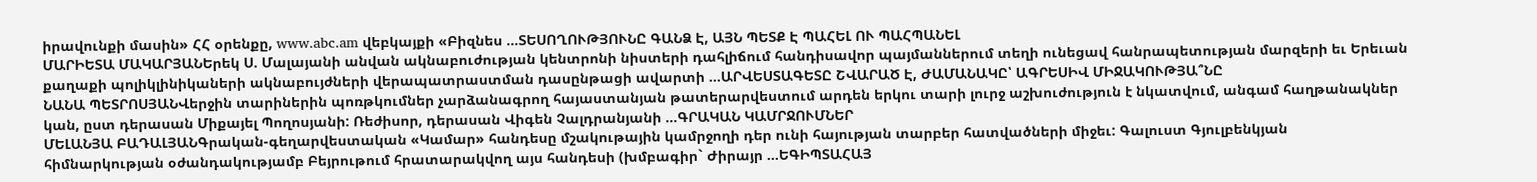իրավունքի մասին» ՀՀ օրենքը, www.abc.am վեբկայքի «Բիզնես ...ՏԵՍՈՂՈՒԹՅՈՒՆԸ ԳԱՆՁ Է, ԱՅՆ ՊԵՏՔ Է ՊԱՀԵԼ ՈՒ ՊԱՀՊԱՆԵԼ
ՄԱՐԻԵՏԱ ՄԱԿԱՐՅԱՆԵրեկ Ս. Մալայանի անվան ակնաբուժության կենտրոնի նիստերի դահլիճում հանդիսավոր պայմաններում տեղի ունեցավ հանրապետության մարզերի եւ Երեւան քաղաքի պոլիկլինիկաների ակնաբույժների վերապատրաստման դասընթացի ավարտի ...ԱՐՎԵՍՏԱԳԵՏԸ ՇՎԱՐԱԾ Է, ԺԱՄԱՆԱԿԸ՝ ԱԳՐԵՍԻՎ ՄԻՋԱԿՈՒԹՅԱ՞ՆԸ
ՆԱՆԱ ՊԵՏՐՈՍՅԱՆՎերջին տարիներին պոռթկումներ չարձանագրող հայաստանյան թատերարվեստում արդեն երկու տարի լուրջ աշխուժություն է նկատվում, անգամ հաղթանակներ կան, ըստ դերասան Միքայել Պողոսյանի: Ռեժիսոր, դերասան Վիգեն Չալդրանյանի ...ԳՐԱԿԱՆ ԿԱՄՐՋՈՒՄՆԵՐ
ՄԵԼԱՆՅԱ ԲԱԴԱԼՅԱՆԳրական-գեղարվեստական «Կամար» հանդեսը մշակութային կամրջողի դեր ունի հայության տարբեր հատվածների միջեւ: Գալուստ Գյուլբենկյան հիմնարկության օժանդակությամբ Բեյրութում հրատարակվող այս հանդեսի (խմբագիր` Ժիրայր ...ԵԳԻՊՏԱՀԱՅ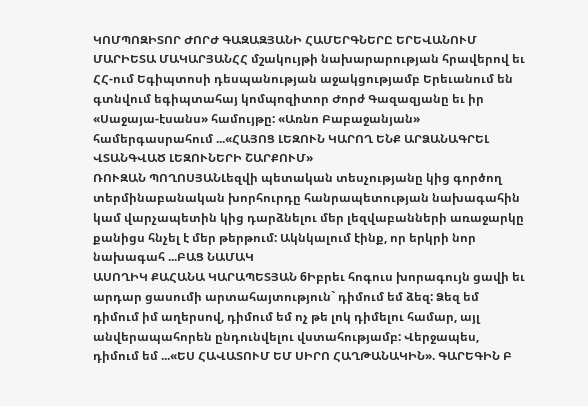ԿՈՄՊՈԶԻՏՈՐ ԺՈՐԺ ԳԱԶԱԶՅԱՆԻ ՀԱՄԵՐԳՆԵՐԸ ԵՐԵՎԱՆՈՒՄ
ՄԱՐԻԵՏԱ ՄԱԿԱՐՅԱՆՀՀ մշակույթի նախարարության հրավերով եւ ՀՀ-ում Եգիպտոսի դեսպանության աջակցությամբ Երեւանում են գտնվում եգիպտահայ կոմպոզիտոր Ժորժ Գազազյանը եւ իր «Սաջայա-էսանս» համույթը: «Առնո Բաբաջանյան» համերգասրահում ...«ՀԱՅՈՑ ԼԵԶՈՒՆ ԿԱՐՈՂ ԵՆՔ ԱՐՁԱՆԱԳՐԵԼ ՎՏԱՆԳՎԱԾ ԼԵԶՈՒՆԵՐԻ ՇԱՐՔՈՒՄ»
ՌՈՒԶԱՆ ՊՈՂՈՍՅԱՆԼեզվի պետական տեսչությանը կից գործող տերմինաբանական խորհուրդը հանրապետության նախագահին կամ վարչապետին կից դարձնելու մեր լեզվաբանների առաջարկը քանիցս հնչել է մեր թերթում: Ակնկալում էինք, որ երկրի նոր նախագահ ...ԲԱՑ ՆԱՄԱԿ
ԱՍՈՂԻԿ ՔԱՀԱՆԱ ԿԱՐԱՊԵՏՅԱՆ 6Իբրեւ հոգուս խորագույն ցավի եւ արդար ցասումի արտահայտություն` դիմում եմ ձեզ: Ձեզ եմ դիմում իմ աղերսով, դիմում եմ ոչ թե լոկ դիմելու համար, այլ անվերապահորեն ընդունվելու վստահությամբ: Վերջապես, դիմում եմ ...«ԵՍ ՀԱՎԱՏՈՒՄ ԵՄ ՍԻՐՈ ՀԱՂԹԱՆԱԿԻՆ». ԳԱՐԵԳԻՆ Բ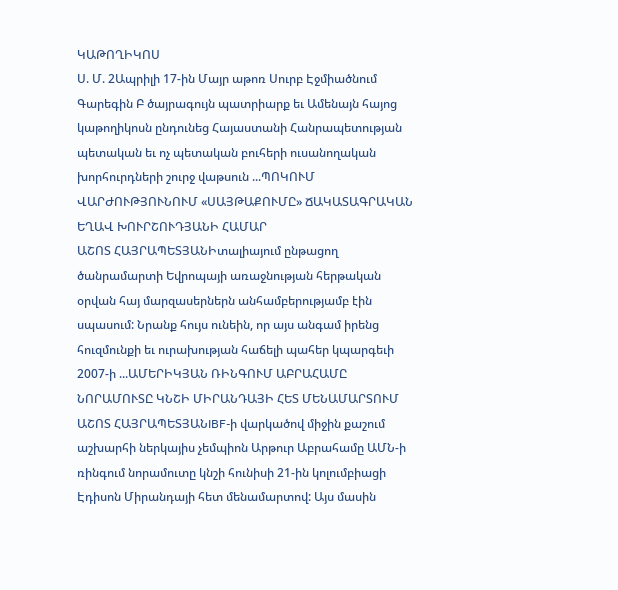ԿԱԹՈՂԻԿՈՍ
Ս. Մ. 2Ապրիլի 17-ին Մայր աթոռ Սուրբ Էջմիածնում Գարեգին Բ ծայրագույն պատրիարք եւ Ամենայն հայոց կաթողիկոսն ընդունեց Հայաստանի Հանրապետության պետական եւ ոչ պետական բուհերի ուսանողական խորհուրդների շուրջ վաթսուն ...ՊՈԿՈՒՄ ՎԱՐԺՈՒԹՅՈՒՆՈՒՄ «ՍԱՅԹԱՔՈՒՄԸ» ՃԱԿԱՏԱԳՐԱԿԱՆ ԵՂԱՎ ԽՈՒՐՇՈՒԴՅԱՆԻ ՀԱՄԱՐ
ԱՇՈՏ ՀԱՅՐԱՊԵՏՅԱՆԻտալիայում ընթացող ծանրամարտի Եվրոպայի առաջնության հերթական օրվան հայ մարզասերներն անհամբերությամբ էին սպասում: Նրանք հույս ունեին, որ այս անգամ իրենց հուզմունքի եւ ուրախության հաճելի պահեր կպարգեւի 2007-ի ...ԱՄԵՐԻԿՅԱՆ ՌԻՆԳՈՒՄ ԱԲՐԱՀԱՄԸ ՆՈՐԱՄՈՒՏԸ ԿՆՇԻ ՄԻՐԱՆԴԱՅԻ ՀԵՏ ՄԵՆԱՄԱՐՏՈՒՄ
ԱՇՈՏ ՀԱՅՐԱՊԵՏՅԱՆIBF-ի վարկածով միջին քաշում աշխարհի ներկայիս չեմպիոն Արթուր Աբրահամը ԱՄՆ-ի ռինգում նորամուտը կնշի հունիսի 21-ին կոլումբիացի Էդիսոն Միրանդայի հետ մենամարտով: Այս մասին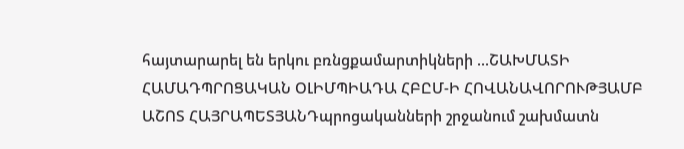հայտարարել են երկու բռնցքամարտիկների ...ՇԱԽՄԱՏԻ ՀԱՄԱԴՊՐՈՑԱԿԱՆ ՕԼԻՄՊԻԱԴԱ ՀԲԸՄ-Ի ՀՈՎԱՆԱՎՈՐՈՒԹՅԱՄԲ
ԱՇՈՏ ՀԱՅՐԱՊԵՏՅԱՆԴպրոցականների շրջանում շախմատն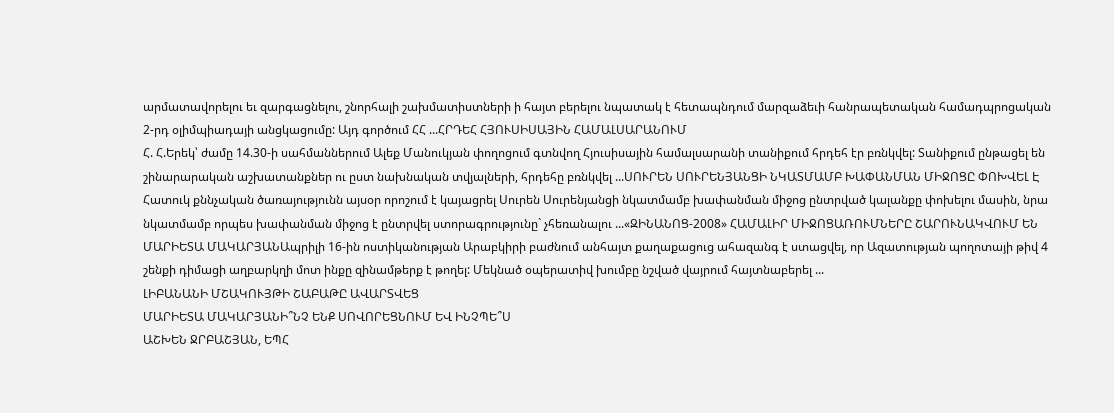արմատավորելու եւ զարգացնելու, շնորհալի շախմատիստների ի հայտ բերելու նպատակ է հետապնդում մարզաձեւի հանրապետական համադպրոցական 2-րդ օլիմպիադայի անցկացումը: Այդ գործում ՀՀ ...ՀՐԴԵՀ ՀՅՈՒՍԻՍԱՅԻՆ ՀԱՄԱԼՍԱՐԱՆՈՒՄ
Հ. Հ.Երեկ՝ ժամը 14.30-ի սահմաններում Ալեք Մանուկյան փողոցում գտնվող Հյուսիսային համալսարանի տանիքում հրդեհ էր բռնկվել: Տանիքում ընթացել են շինարարական աշխատանքներ ու ըստ նախնական տվյալների, հրդեհը բռնկվել ...ՍՈՒՐԵՆ ՍՈՒՐԵՆՅԱՆՑԻ ՆԿԱՏՄԱՄԲ ԽԱՓԱՆՄԱՆ ՄԻՋՈՑԸ ՓՈԽՎԵԼ Է
Հատուկ քննչական ծառայությունն այսօր որոշում է կայացրել Սուրեն Սուրենյանցի նկատմամբ խափանման միջոց ընտրված կալանքը փոխելու մասին, նրա նկատմամբ որպես խափանման միջոց է ընտրվել ստորագրությունը` չհեռանալու ...«ԶԻՆԱՆՈՑ-2008» ՀԱՄԱԼԻՐ ՄԻՋՈՑԱՌՈՒՄՆԵՐԸ ՇԱՐՈՒՆԱԿՎՈՒՄ ԵՆ
ՄԱՐԻԵՏԱ ՄԱԿԱՐՅԱՆԱպրիլի 16-ին ոստիկանության Արաբկիրի բաժնում անհայտ քաղաքացուց ահազանգ է ստացվել, որ Ազատության պողոտայի թիվ 4 շենքի դիմացի աղբարկղի մոտ ինքը զինամթերք է թողել: Մեկնած օպերատիվ խումբը նշված վայրում հայտնաբերել ...
ԼԻԲԱՆԱՆԻ ՄՇԱԿՈՒՅԹԻ ՇԱԲԱԹԸ ԱՎԱՐՏՎԵՑ
ՄԱՐԻԵՏԱ ՄԱԿԱՐՅԱՆԻ՞ՆՉ ԵՆՔ ՍՈՎՈՐԵՑՆՈՒՄ ԵՎ ԻՆՉՊԵ՞Ս
ԱՇԽԵՆ ՋՐԲԱՇՅԱՆ, ԵՊՀ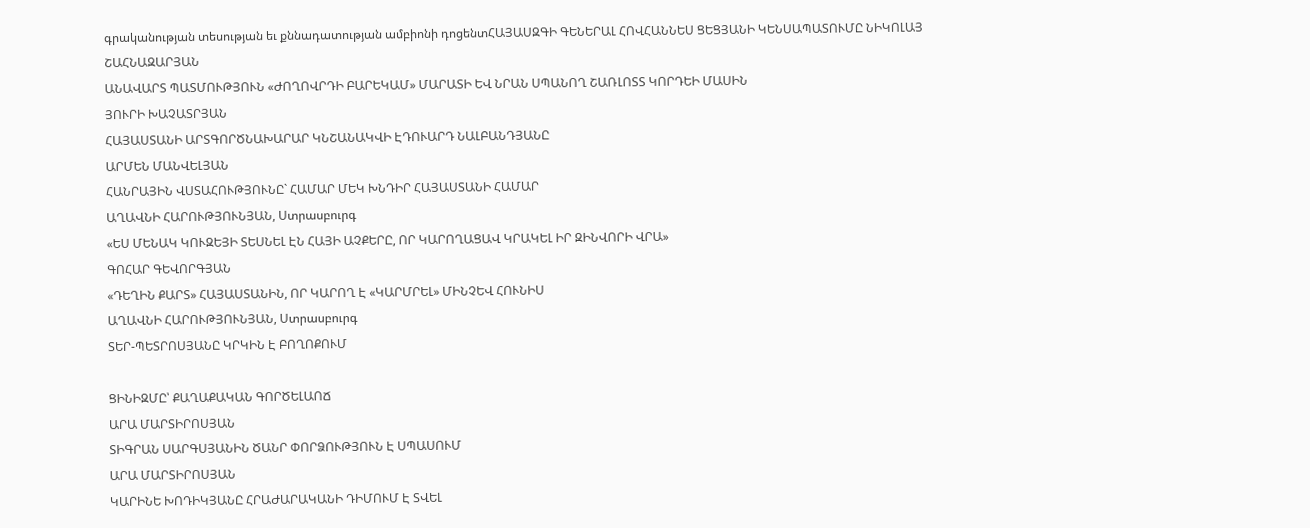գրականության տեսության եւ քննադատության ամբիոնի դոցենտՀԱՅԱՍԶԳԻ ԳԵՆԵՐԱԼ ՀՈՎՀԱՆՆԵՍ ՑԵՑՅԱՆԻ ԿԵՆՍԱՊԱՏՈՒՄԸ ՆԻԿՈԼԱՅ ՇԱՀՆԱԶԱՐՅԱՆ
ԱՆԱՎԱՐՏ ՊԱՏՄՈՒԹՅՈՒՆ «ԺՈՂՈՎՐԴԻ ԲԱՐԵԿԱՄ» ՄԱՐԱՏԻ ԵՎ ՆՐԱՆ ՍՊԱՆՈՂ ՇԱՌԼՈՏՏ ԿՈՐԴԵԻ ՄԱՍԻՆ
ՅՈՒՐԻ ԽԱՉԱՏՐՅԱՆ
ՀԱՅԱՍՏԱՆԻ ԱՐՏԳՈՐԾՆԱԽԱՐԱՐ ԿՆՇԱՆԱԿՎԻ ԷԴՈՒԱՐԴ ՆԱԼԲԱՆԴՅԱՆԸ
ԱՐՄԵՆ ՄԱՆՎԵԼՅԱՆ
ՀԱՆՐԱՅԻՆ ՎՍՏԱՀՈՒԹՅՈՒՆԸ` ՀԱՄԱՐ ՄԵԿ ԽՆԴԻՐ ՀԱՅԱՍՏԱՆԻ ՀԱՄԱՐ
ԱՂԱՎՆԻ ՀԱՐՈՒԹՅՈՒՆՅԱՆ, Ստրասբուրգ
«ԵՍ ՄԵՆԱԿ ԿՈՒԶԵՅԻ ՏԵՍՆԵԼ ԷՆ ՀԱՅԻ ԱՉՔԵՐԸ, ՈՐ ԿԱՐՈՂԱՑԱՎ ԿՐԱԿԵԼ ԻՐ ԶԻՆՎՈՐԻ ՎՐԱ»
ԳՈՀԱՐ ԳԵՎՈՐԳՅԱՆ
«ԴԵՂԻՆ ՔԱՐՏ» ՀԱՅԱՍՏԱՆԻՆ, ՈՐ ԿԱՐՈՂ Է «ԿԱՐՄՐԵԼ» ՄԻՆՉԵՎ ՀՈՒՆԻՍ
ԱՂԱՎՆԻ ՀԱՐՈՒԹՅՈՒՆՅԱՆ, Ստրասբուրգ
ՏԵՐ-ՊԵՏՐՈՍՅԱՆԸ ԿՐԿԻՆ Է ԲՈՂՈՔՈՒՄ

ՑԻՆԻԶՄԸ՝ ՔԱՂԱՔԱԿԱՆ ԳՈՐԾԵԼԱՈՃ
ԱՐԱ ՄԱՐՏԻՐՈՍՅԱՆ
ՏԻԳՐԱՆ ՍԱՐԳՍՅԱՆԻՆ ԾԱՆՐ ՓՈՐՁՈՒԹՅՈՒՆ Է ՍՊԱՍՈՒՄ
ԱՐԱ ՄԱՐՏԻՐՈՍՅԱՆ
ԿԱՐԻՆԵ ԽՈԴԻԿՅԱՆԸ ՀՐԱԺԱՐԱԿԱՆԻ ԴԻՄՈՒՄ Է ՏՎԵԼ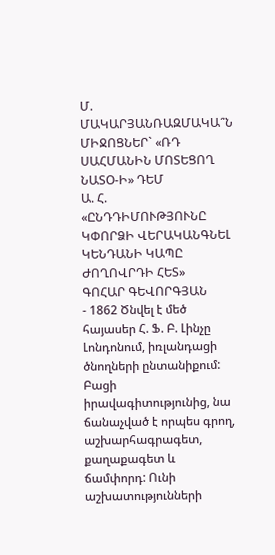Մ. ՄԱԿԱՐՅԱՆՌԱԶՄԱԿԱ՞Ն ՄԻՋՈՑՆԵՐ` «ՌԴ ՍԱՀՄԱՆԻՆ ՄՈՏԵՑՈՂ ՆԱՏՕ-Ի» ԴԵՄ
Ա. Հ.
«ԸՆԴԴԻՄՈՒԹՅՈՒՆԸ ԿՓՈՐՁԻ ՎԵՐԱԿԱՆԳՆԵԼ ԿԵՆԴԱՆԻ ԿԱՊԸ ԺՈՂՈՎՐԴԻ ՀԵՏ»
ԳՈՀԱՐ ԳԵՎՈՐԳՅԱՆ
- 1862 Ծնվել է մեծ հայասեր Հ. Ֆ. Բ. Լինչը Լոնդոնում, իռլանդացի ծնողների ընտանիքում: Բացի իրավագիտությունից, նա ճանաչված է որպես գրող, աշխարհագրագետ, քաղաքագետ և ճամփորդ: Ունի աշխատությունների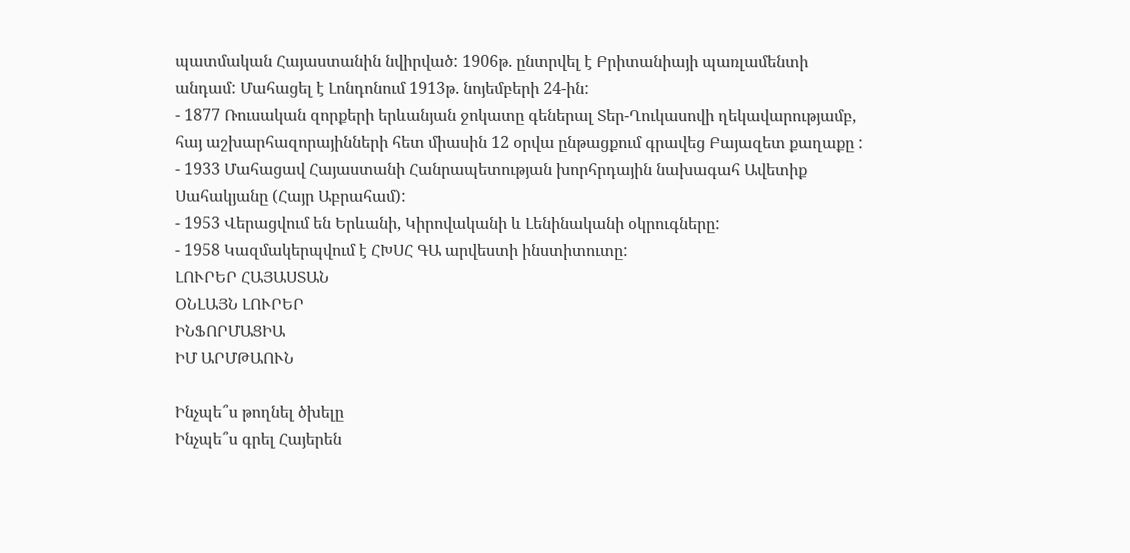պատմական Հայաստանին նվիրված: 1906թ. ընտրվել է Բրիտանիայի պառլամենտի անդամ: Մահացել է Լոնդոնում 1913թ. նոյեմբերի 24-ին:
- 1877 Ռուսական զորքերի երևանյան ջոկատը գեներալ Տեր-Ղուկասովի ղեկավարությամբ, հայ աշխարհազորայինների հետ միասին 12 օրվա ընթացքում գրավեց Բայազետ քաղաքը :
- 1933 Մահացավ Հայաստանի Հանրապետության խորհրդային նախագահ Ավետիք Սահակյանը (Հայր Աբրահամ):
- 1953 Վերացվում են Երևանի, Կիրովականի և Լենինականի օկրուգները:
- 1958 Կազմակերպվում է ՀԽՍՀ ԳԱ արվեստի ինստիտուտը:
ԼՈՒՐԵՐ ՀԱՅԱՍՏԱՆ
ՕՆԼԱՅՆ ԼՈՒՐԵՐ
ԻՆՖՈՐՄԱՑԻԱ
ԻՄ ԱՐՄԹԱՈՒՆ

Ինչպե՞ս թողնել ծխելը
Ինչպե՞ս գրել Հայերեն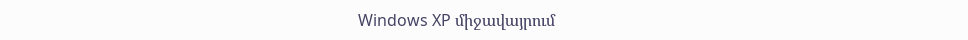Windows XP միջավայրում